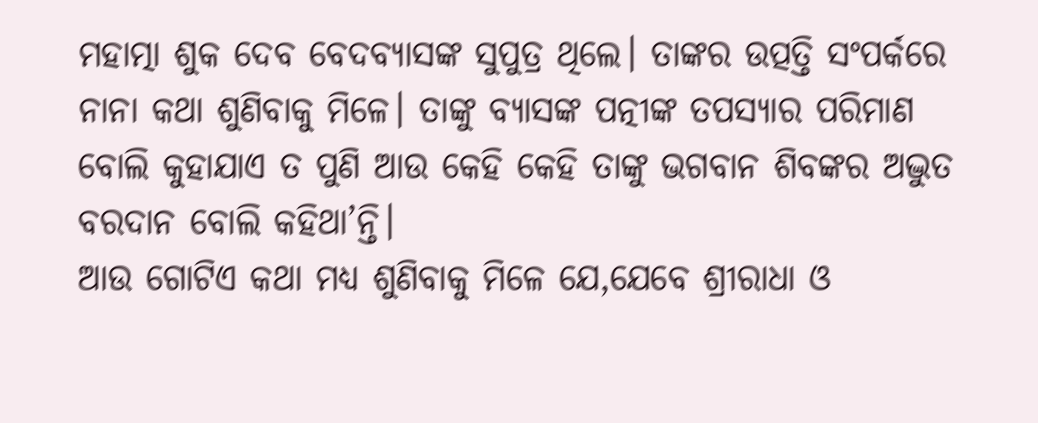ମହାତ୍ମା ଶୁକ ଦେବ ବେଦବ୍ୟାସଙ୍କ ସୁପୁତ୍ର ଥିଲେ। ତାଙ୍କର ଉତ୍ପତ୍ତି ସଂପର୍କରେ ନାନା କଥା ଶୁଣିବାକୁ ମିଳେ। ତାଙ୍କୁ ବ୍ୟାସଙ୍କ ପତ୍ନୀଙ୍କ ତପସ୍ୟାର ପରିମାଣ ବୋଲି କୁହାଯାଏ ତ ପୁଣି ଆଉ କେହି କେହି ତାଙ୍କୁ ଭଗବାନ ଶିବଙ୍କର ଅଦ୍ଭୁତ ବରଦାନ ବୋଲି କହିଥା’ନ୍ତି।
ଆଉ ଗୋଟିଏ କଥା ମଧ୍ୟ ଶୁଣିବାକୁ ମିଳେ ଯେ,ଯେବେ ଶ୍ରୀରାଧା ଓ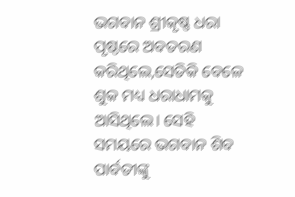ଭଗବାନ ଶ୍ରୀକୃଷ୍ଣ ଧରା ପୃଷ୍ଠରେ ଅବତରଣ କରିଥିଲେ,ସେତିକି ବେଳେ ଶୁକ ମଧ୍ୟ ଧରାଧାମକୁ ଆସିଥିଲେ। ସେହି ସମୟରେ ଭଗବାନ ଶିବ ପାର୍ବତୀଙ୍କୁ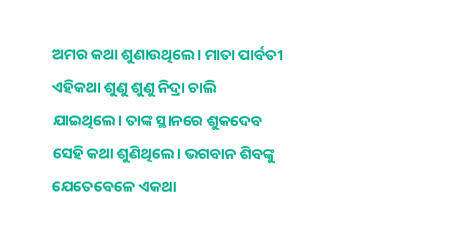ଅମର କଥା ଶୁଣାଉଥିଲେ। ମାତା ପାର୍ବତୀ ଏହିକଥା ଶୁଣୁ ଶୁଣୁ ନିଦ୍ରା ଚାଲି ଯାଇଥିଲେ। ତାଙ୍କ ସ୍ଥାନରେ ଶୁକଦେବ ସେହି କଥା ଶୁଣିଥିଲେ। ଭଗବାନ ଶିବଙ୍କୁ ଯେତେବେଳେ ଏକଥା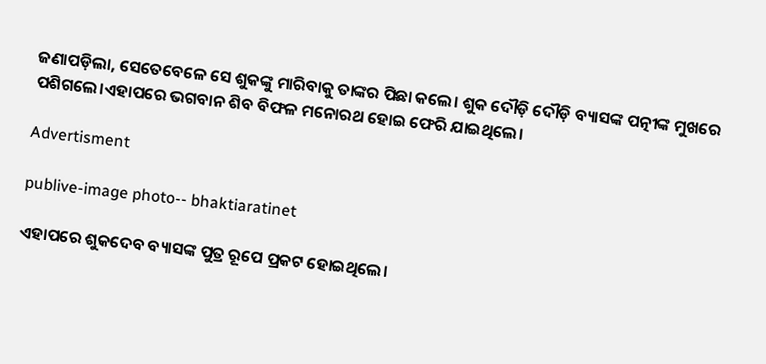ଜଣାପଡ଼ିଲା, ସେତେବେଳେ ସେ ଶୁକଙ୍କୁ ମାରିବାକୁ ତାଙ୍କର ପିଛା କଲେ। ଶୁକ ଦୌଡ଼ି ଦୌଡ଼ି ବ୍ୟାସଙ୍କ ପତ୍ନୀଙ୍କ ମୁଖରେ ପଶିଗଲେ।ଏହାପରେ ଭଗବାନ ଶିବ ବିଫଳ ମନୋରଥ ହୋଇ ଫେରି ଯାଇଥିଲେ।

Advertisment

publive-image photo-- bhaktiaratinet

ଏହାପରେ ଶୁକଦେବ ବ୍ୟାସଙ୍କ ପୁତ୍ର ରୂପେ ପ୍ରକଟ ହୋଇଥିଲେ।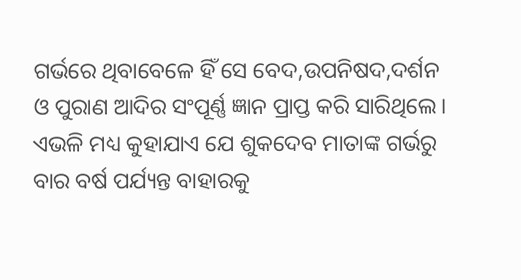ଗର୍ଭରେ ଥିବାବେଳେ ହିଁ ସେ ବେଦ,ଉପନିଷଦ,ଦର୍ଶନ ଓ ପୁରାଣ ଆଦିର ସଂପୂର୍ଣ୍ଣ ଜ୍ଞାନ ପ୍ରାପ୍ତ କରି ସାରିଥିଲେ। ଏଭଳି ମଧ୍ୟ କୁହାଯାଏ ଯେ ଶୁକଦେବ ମାତାଙ୍କ ଗର୍ଭରୁ ବାର ବର୍ଷ ପର୍ଯ୍ୟନ୍ତ ବାହାରକୁ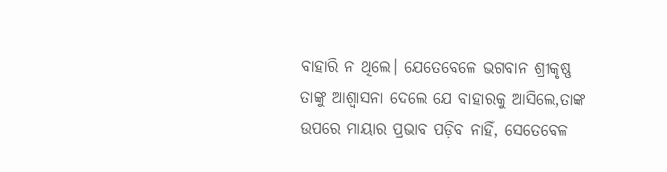ବାହାରି ନ ଥିଲେ। ଯେତେବେଳେ ଭଗବାନ ଶ୍ରୀକୃଷ୍ଣ ତାଙ୍କୁ ଆଶ୍ୱାସନା ଦେଲେ ଯେ ବାହାରକୁ ଆସିଲେ,ତାଙ୍କ ଉପରେ ମାୟାର ପ୍ରଭାବ ପଡ଼ିବ ନାହିଁ, ସେତେବେଳ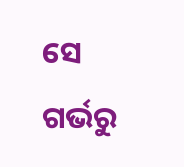ସେ ଗର୍ଭରୁ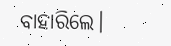ବାହାରିଲେ।